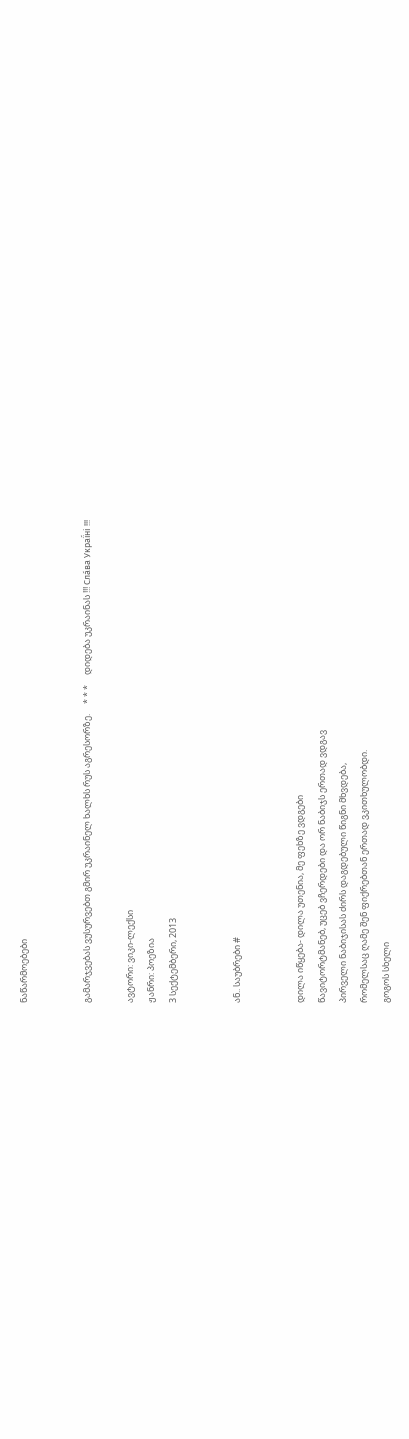ნაწარმოებები


გამარჯვებას ვუსურვებთ გმირ უკრაინელ ხალხს რუს აგრესორზე.     * * *     დიდება უკრაინას !!! Сла́ва Украї́ні !!!

ავტორი: ვიკი-ლექსი
ჟანრი: პოეზია
3 სექტემბერი, 2013


ან.. საუბრები #


დილა იწყება- დილა უთენია, მე ფეხზე ვდგები
წავიტორტმანებ, უცებ ვჩერდები და ორ ნაბიჯს ერთად ვდგავ
პირველი ნაბიჯისას ძირს დაგდებული წიგნი მხვდება,
რომელსაც ღამე შენ ფიქრებთან ერთად ვკითხულობდი.
გოგოს სხელი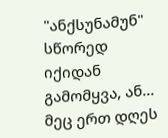"ანქსუნამუნ" სწორედ იქიდან გამომყვა, ან...
მეც ერთ დღეს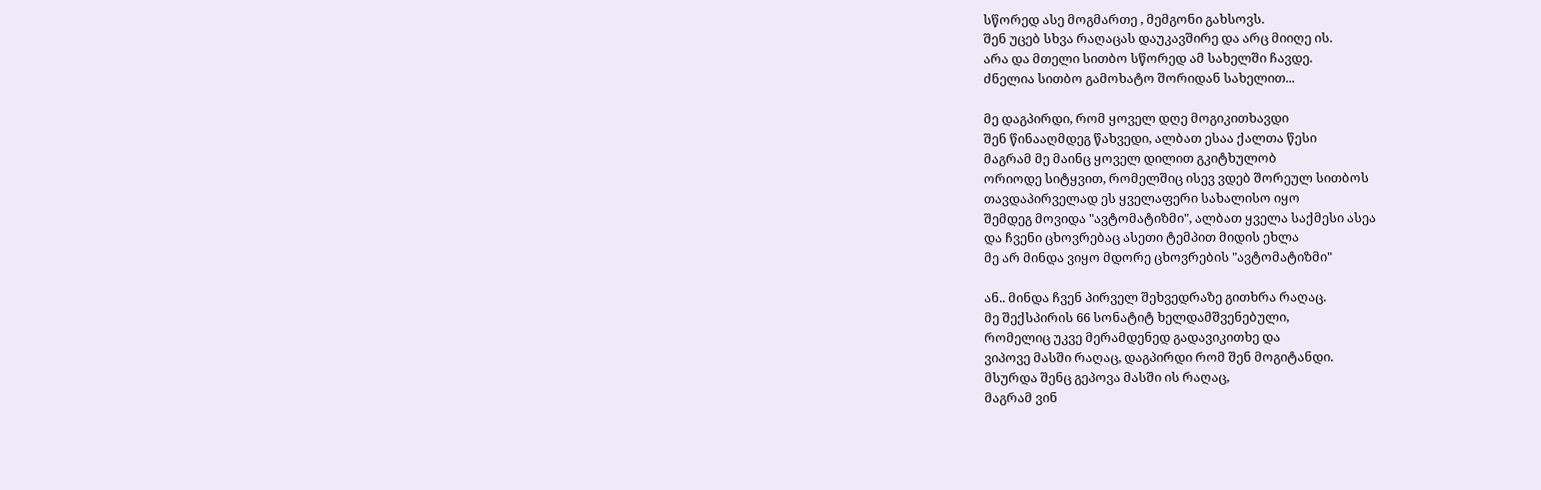სწორედ ასე მოგმართე , მემგონი გახსოვს.
შენ უცებ სხვა რაღაცას დაუკავშირე და არც მიიღე ის.
არა და მთელი სითბო სწორედ ამ სახელში ჩავდე.
ძნელია სითბო გამოხატო შორიდან სახელით...

მე დაგპირდი, რომ ყოველ დღე მოგიკითხავდი
შენ წინააღმდეგ წახვედი, ალბათ ესაა ქალთა წესი
მაგრამ მე მაინც ყოველ დილით გკიტხულობ
ორიოდე სიტყვით, რომელშიც ისევ ვდებ შორეულ სითბოს
თავდაპირველად ეს ყველაფერი სახალისო იყო
შემდეგ მოვიდა "ავტომატიზმი", ალბათ ყველა საქმესი ასეა
და ჩვენი ცხოვრებაც ასეთი ტემპით მიდის ეხლა
მე არ მინდა ვიყო მდორე ცხოვრების "ავტომატიზმი"

ან.. მინდა ჩვენ პირველ შეხვედრაზე გითხრა რაღაც.
მე შექსპირის 66 სონატიტ ხელდამშვენებული,
რომელიც უკვე მერამდენედ გადავიკითხე და
ვიპოვე მასში რაღაც, დაგპირდი რომ შენ მოგიტანდი.
მსურდა შენც გეპოვა მასში ის რაღაც,
მაგრამ ვინ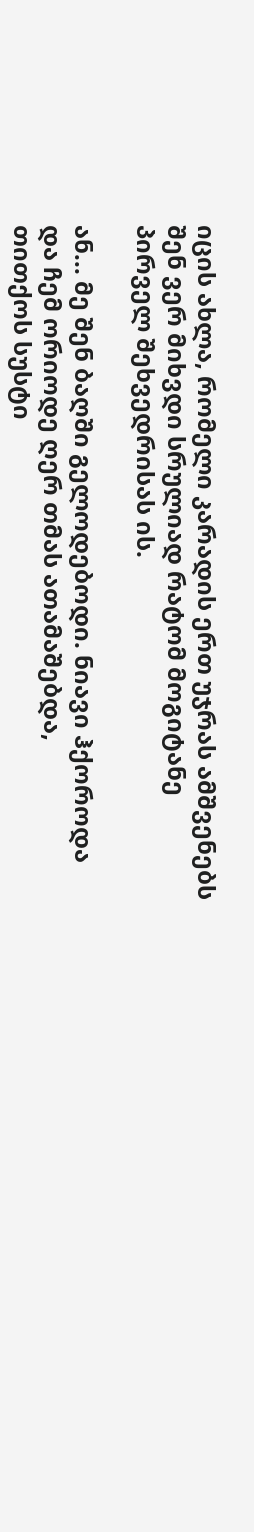იცის ახლა, რომელი კარადის ერთ უჯრას ამშვენებს
შენ ვერ მიხვდი სრულიად რატომ მოგიტანე პირველ შეხვედრისას ის.

ან... მე შენ ბაღში გელოდებოდი. ნიავი ჰქოროდა
და ჩემ ორიოდე ღერ თმას ათამაშებდა,
თითქოს სუსტი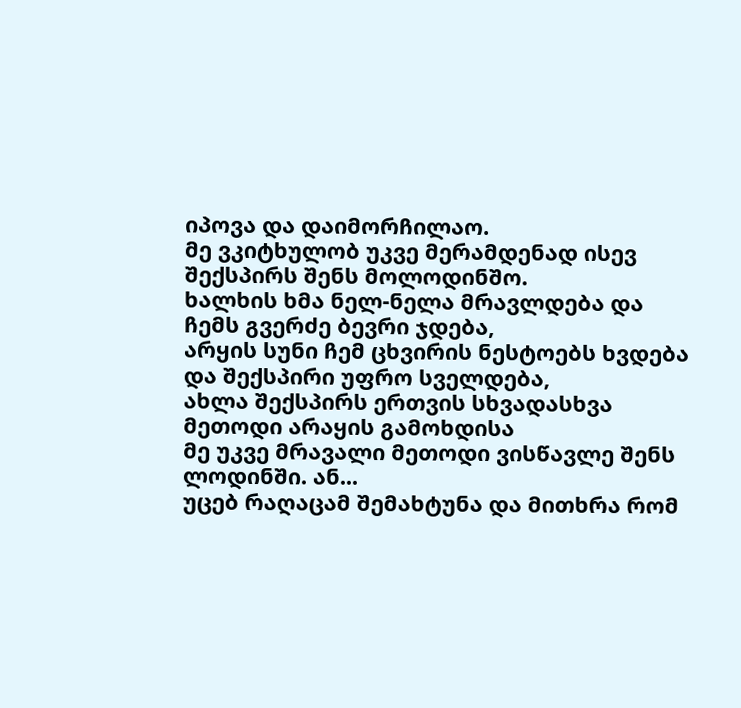იპოვა და დაიმორჩილაო.
მე ვკიტხულობ უკვე მერამდენად ისევ შექსპირს შენს მოლოდინშო.
ხალხის ხმა ნელ-ნელა მრავლდება და ჩემს გვერძე ბევრი ჯდება,
არყის სუნი ჩემ ცხვირის ნესტოებს ხვდება და შექსპირი უფრო სველდება,
ახლა შექსპირს ერთვის სხვადასხვა მეთოდი არაყის გამოხდისა
მე უკვე მრავალი მეთოდი ვისწავლე შენს ლოდინში. ან...
უცებ რაღაცამ შემახტუნა და მითხრა რომ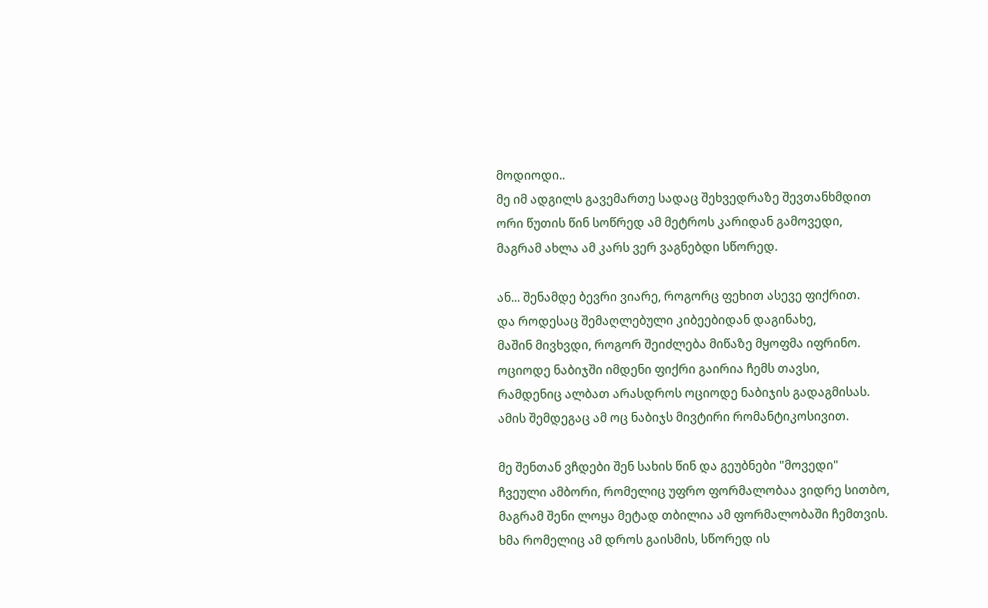მოდიოდი..
მე იმ ადგილს გავემართე სადაც შეხვედრაზე შევთანხმდით
ორი წუთის წინ სოწრედ ამ მეტროს კარიდან გამოვედი,
მაგრამ ახლა ამ კარს ვერ ვაგნებდი სწორედ.

ან... შენამდე ბევრი ვიარე, როგორც ფეხით ასევე ფიქრით.
და როდესაც შემაღლებული კიბეებიდან დაგინახე,
მაშინ მივხვდი, როგორ შეიძლება მიწაზე მყოფმა იფრინო.
ოციოდე ნაბიჯში იმდენი ფიქრი გაირია ჩემს თავსი,
რამდენიც ალბათ არასდროს ოციოდე ნაბიჯის გადაგმისას.
ამის შემდეგაც ამ ოც ნაბიჯს მივტირი რომანტიკოსივით.

მე შენთან ვჩდები შენ სახის წინ და გეუბნები "მოვედი"
ჩვეული ამბორი, რომელიც უფრო ფორმალობაა ვიდრე სითბო,
მაგრამ შენი ლოყა მეტად თბილია ამ ფორმალობაში ჩემთვის.
ხმა რომელიც ამ დროს გაისმის, სწორედ ის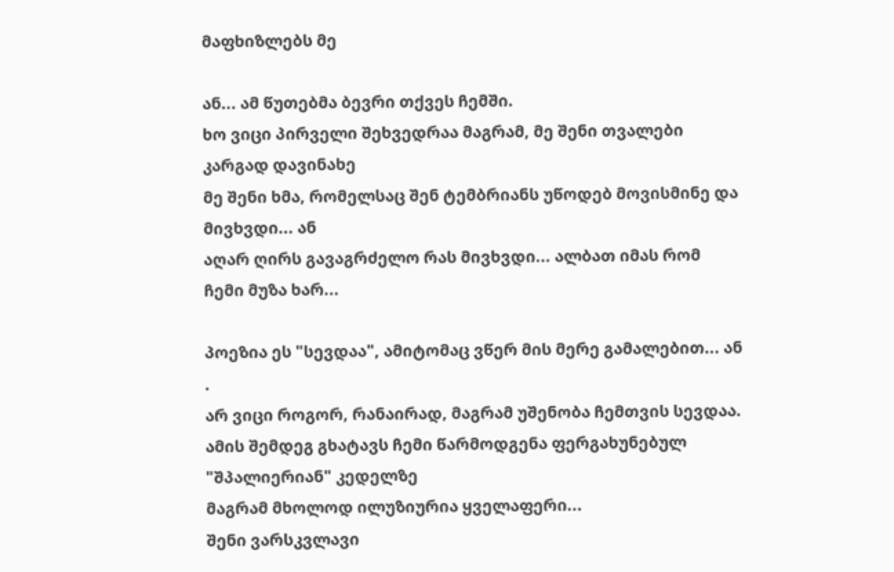მაფხიზლებს მე

ან... ამ წუთებმა ბევრი თქვეს ჩემში.
ხო ვიცი პირველი შეხვედრაა მაგრამ, მე შენი თვალები კარგად დავინახე
მე შენი ხმა, რომელსაც შენ ტემბრიანს უწოდებ მოვისმინე და მივხვდი... ან
აღარ ღირს გავაგრძელო რას მივხვდი... ალბათ იმას რომ ჩემი მუზა ხარ...

პოეზია ეს "სევდაა", ამიტომაც ვწერ მის მერე გამალებით... ან .
არ ვიცი როგორ, რანაირად, მაგრამ უშენობა ჩემთვის სევდაა.
ამის შემდეგ გხატავს ჩემი წარმოდგენა ფერგახუნებულ "შპალიერიან" კედელზე
მაგრამ მხოლოდ ილუზიურია ყველაფერი...
შენი ვარსკვლავი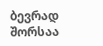ბევრად შორსაა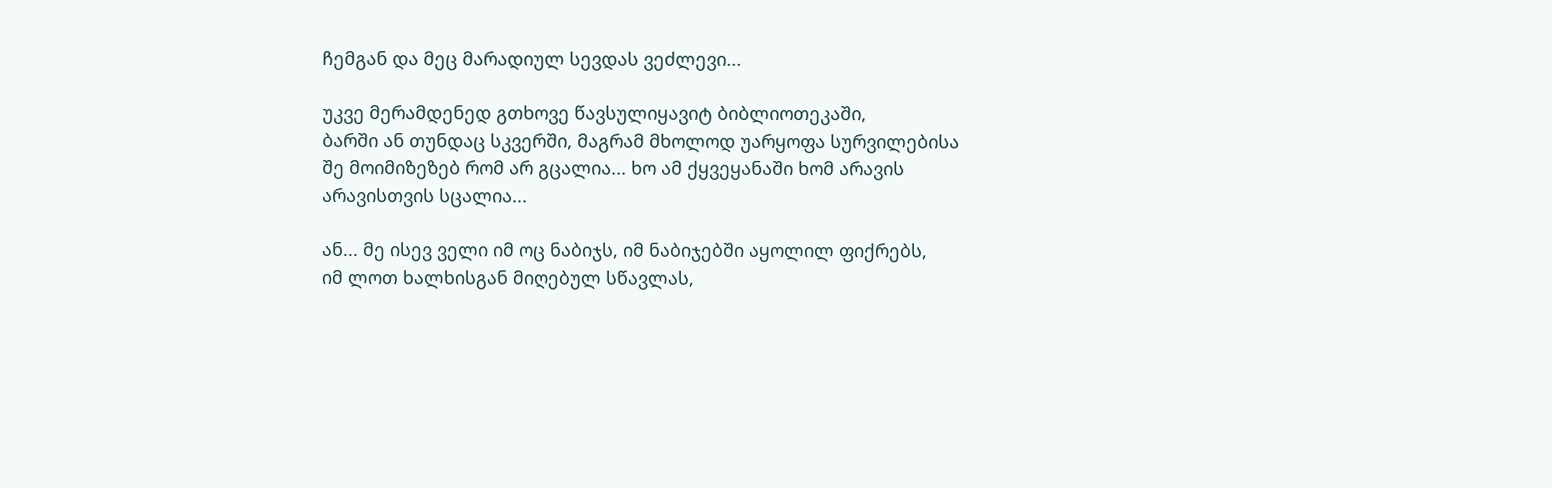ჩემგან და მეც მარადიულ სევდას ვეძლევი...

უკვე მერამდენედ გთხოვე წავსულიყავიტ ბიბლიოთეკაში,
ბარში ან თუნდაც სკვერში, მაგრამ მხოლოდ უარყოფა სურვილებისა
შე მოიმიზეზებ რომ არ გცალია... ხო ამ ქყვეყანაში ხომ არავის არავისთვის სცალია...

ან... მე ისევ ველი იმ ოც ნაბიჯს, იმ ნაბიჯებში აყოლილ ფიქრებს,
იმ ლოთ ხალხისგან მიღებულ სწავლას,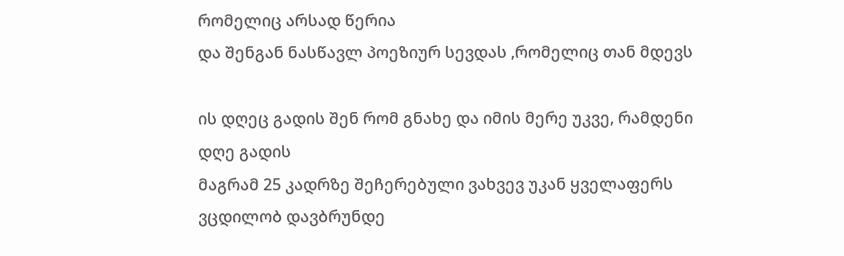რომელიც არსად წერია
და შენგან ნასწავლ პოეზიურ სევდას ,რომელიც თან მდევს

ის დღეც გადის შენ რომ გნახე და იმის მერე უკვე, რამდენი დღე გადის
მაგრამ 25 კადრზე შეჩერებული ვახვევ უკან ყველაფერს
ვცდილობ დავბრუნდე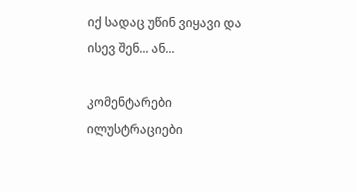იქ სადაც უწინ ვიყავი და ისევ შენ... ან...

კომენტარები ილუსტრაციები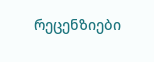რეცენზიები